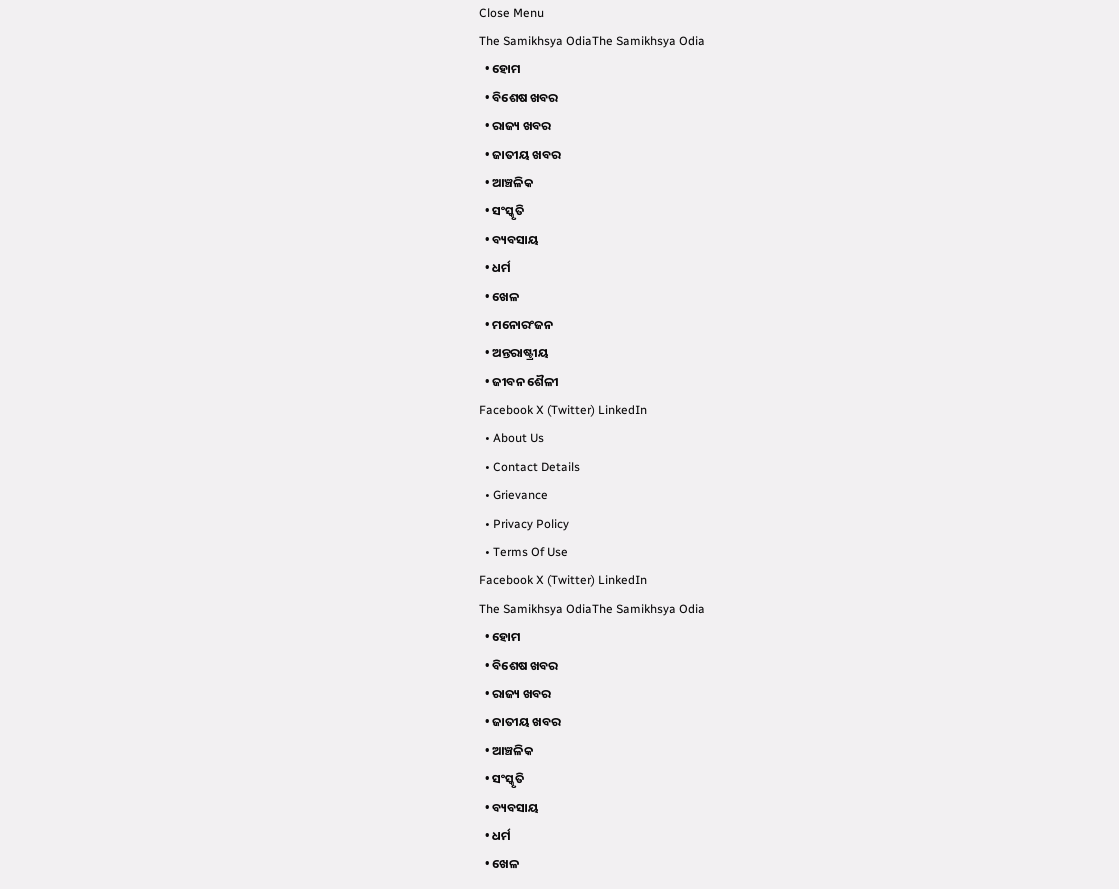Close Menu
The Samikhsya OdiaThe Samikhsya Odia
  • ହୋମ
  • ବିଶେଷ ଖବର
  • ରାଜ୍ୟ ଖବର
  • ଜାତୀୟ ଖବର
  • ଆଞ୍ଚଳିକ
  • ସଂସ୍କୃତି
  • ବ୍ୟବସାୟ
  • ଧର୍ମ
  • ଖେଳ
  • ମନୋରଂଜନ
  • ଅନ୍ତରାଷ୍ଟ୍ରୀୟ
  • ଜୀବନ ଶୈଳୀ
Facebook X (Twitter) LinkedIn
  • About Us
  • Contact Details
  • Grievance
  • Privacy Policy
  • Terms Of Use
Facebook X (Twitter) LinkedIn
The Samikhsya OdiaThe Samikhsya Odia
  • ହୋମ
  • ବିଶେଷ ଖବର
  • ରାଜ୍ୟ ଖବର
  • ଜାତୀୟ ଖବର
  • ଆଞ୍ଚଳିକ
  • ସଂସ୍କୃତି
  • ବ୍ୟବସାୟ
  • ଧର୍ମ
  • ଖେଳ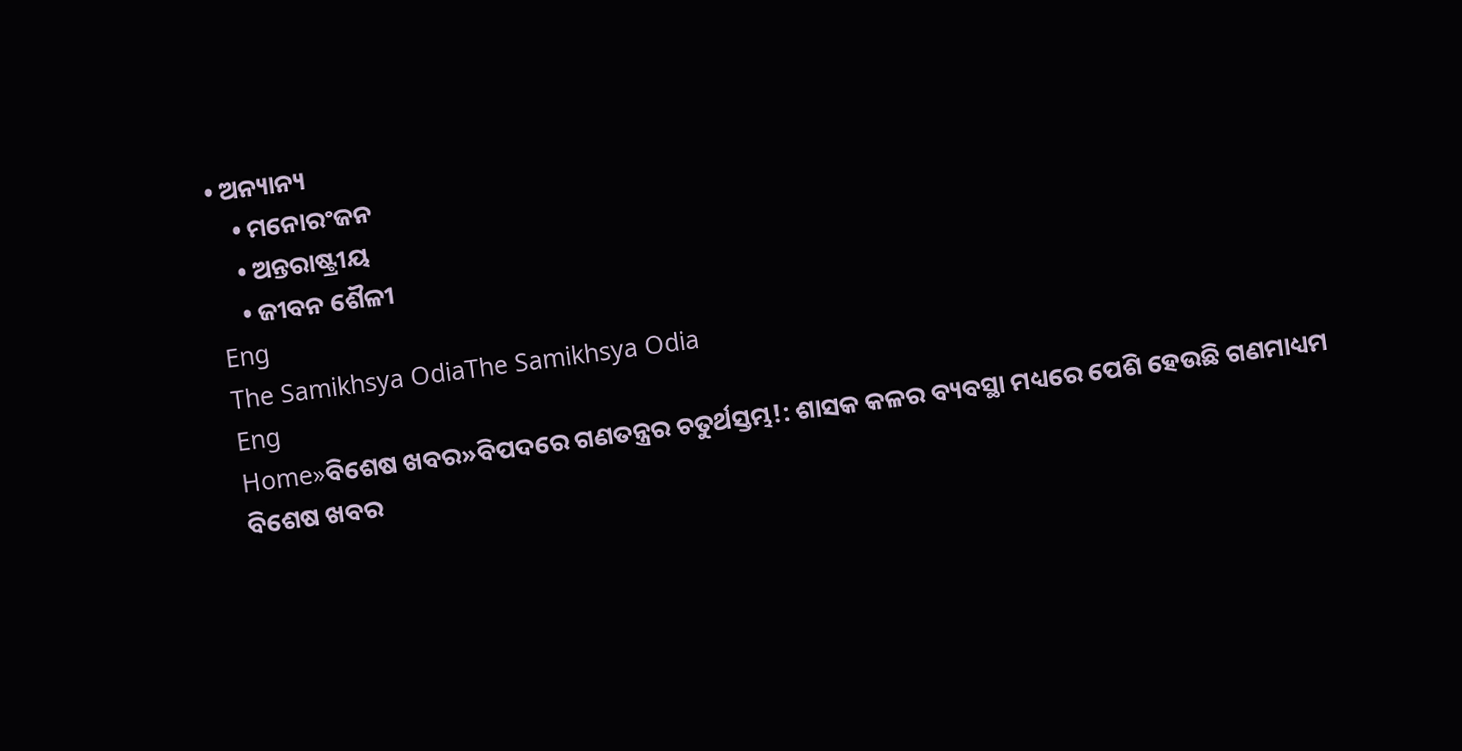• ଅନ୍ୟାନ୍ୟ
    • ମନୋରଂଜନ
    • ଅନ୍ତରାଷ୍ଟ୍ରୀୟ
    • ଜୀବନ ଶୈଳୀ
Eng
The Samikhsya OdiaThe Samikhsya Odia
Eng
Home»ବିଶେଷ ଖବର»ବିପଦରେ ଗଣତନ୍ତ୍ରର ଚତୁର୍ଥସ୍ତମ୍ଭ!: ଶାସକ କଳର ବ୍ୟବସ୍ଥା ମଧ୍ୟରେ ପେଶି ହେଉଛି ଗଣମାଧ୍ୟମ
ବିଶେଷ ଖବର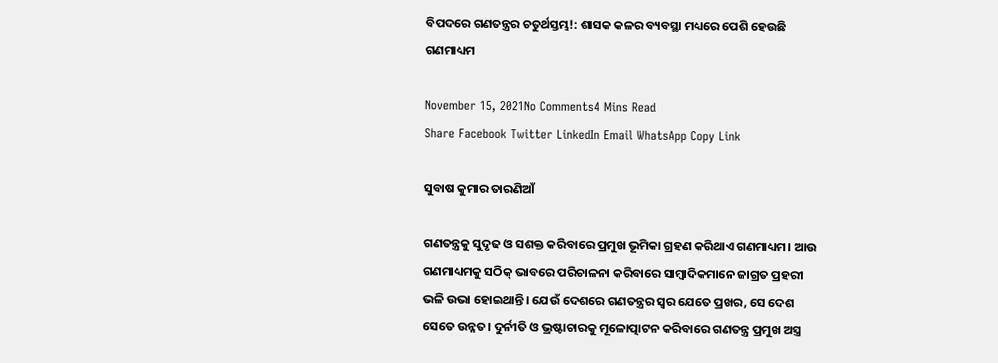ବିପଦରେ ଗଣତନ୍ତ୍ରର ଚତୁର୍ଥସ୍ତମ୍ଭ!: ଶାସକ କଳର ବ୍ୟବସ୍ଥା ମଧ୍ୟରେ ପେଶି ହେଉଛି ଗଣମାଧ୍ୟମ

November 15, 2021No Comments4 Mins Read
Share Facebook Twitter LinkedIn Email WhatsApp Copy Link

ସୁବାଷ କୁମାର ତାରଣିଆଁ

ଗଣତନ୍ତ୍ରକୁ ସୁଦୃଢ ଓ ସଶକ୍ତ କରିବାରେ ପ୍ରମୁଖ ଭୂମିକା ଗ୍ରହଣ କରିଥାଏ ଗଣମାଧ୍ୟମ। ଆଉ ଗଣମାଧ୍ୟମକୁ ସଠିକ୍ ଭାବରେ ପରିଚାଳନା କରିବାରେ ସାମ୍ବାଦିକମାନେ ଜାଗ୍ରତ ପ୍ରହରୀ ଭଳି ଉଭା ହୋଇଥାନ୍ତି। ଯେଉଁ ଦେଶରେ ଗଣତନ୍ତ୍ରର ସ୍ୱର ଯେତେ ପ୍ରଖର, ସେ ଦେଶ ସେତେ ଉନ୍ନତ। ଦୁର୍ନୀତି ଓ ଭ୍ରଷ୍ଟାଚାରକୁ ମୂଳୋତ୍ପାଟନ କରିବାରେ ଗଣତନ୍ତ୍ର ପ୍ରମୁଖ ଅସ୍ତ୍ର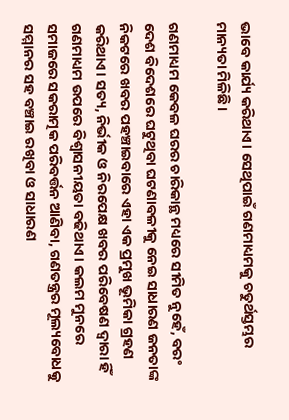ଭାବେ କାର୍ଯ୍ୟ କରିଥାଏ। ସେଥିପାଇଁ ଗଣମାଧ୍ୟମକୁ ଚତୁର୍ଥସ୍ତମ୍ଭର ମାନ୍ୟତା ମିଳିଛି।

ଗଣମାଧ୍ୟମ କେବଳ ଘରର ଚାରିକାନ୍ଥ ମଧ୍ୟରେ ସୀମିତ ନୁହେଁ, ବରଂ ଦେଶ ବିଦେଶରେ ଘଟୁଥିବା ଘଟଣାବଳୀକୁ ନେଇ ସାଧାରଣ ଜନତାଙ୍କ ନିକଟରେ ଖବର ପହଞ୍ଚାଇବାରେ ଏହା ଏକ ପ୍ରମୁଖ ଭୂମିକା ଗ୍ରହଣ କରିଥାଏ। ସତ୍ୟ, ନିର୍ଭୀକ ଓ ନିରପେକ୍ଷ ଖବର ପରିବେଷଣ ଦ୍ୱାରା ହିଁ ଗଣମାଧ୍ୟମ ଉପରେ ବିଶ୍ୱାସନୀୟତା ବଢିଥାଏ। କଲମ ମୁନରେ ସମାଜରେ ସକରାତ୍ମକ ପରିବର୍ତ୍ତନ ଆଣିବା, ଗଣତନ୍ତ୍ରର ମୂଲ୍ୟବୋଧକୁ ସମ୍ମାନର ସହ ବଞ୍ଚାଇ ରଖିବା ଓ ସାଧାରଣ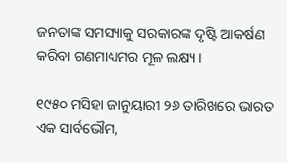ଜନତାଙ୍କ ସମସ୍ୟାକୁ ସରକାରଙ୍କ ଦୃଷ୍ଟି ଆକର୍ଷଣ କରିବା ଗଣମାଧ୍ୟମର ମୂଳ ଲକ୍ଷ୍ୟ।

୧୯୫୦ ମସିହା ଜାନୁୟାରୀ ୨୬ ତାରିଖରେ ଭାରତ ଏକ ସାର୍ବଭୌମ,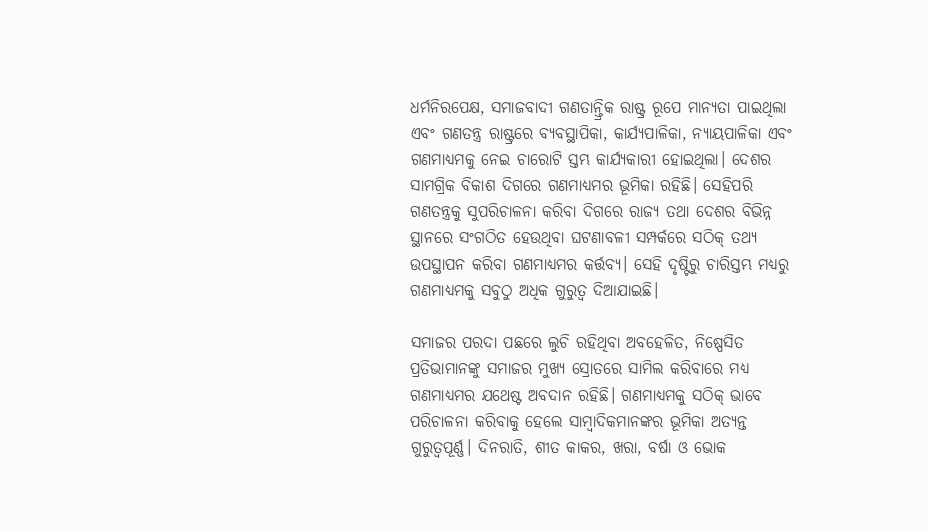ଧର୍ମନିରପେକ୍ଷ, ସମାଜବାଦୀ ଗଣତାନ୍ତ୍ରିକ ରାଷ୍ଟ୍ର ରୂପେ ମାନ୍ୟତା ପାଇଥିଲା ଏବଂ ଗଣତନ୍ତ୍ର ରାଷ୍ଟ୍ରରେ ବ୍ୟବସ୍ଥାପିକା, କାର୍ଯ୍ୟପାଳିକା, ନ୍ୟାୟପାଳିକା ଏବଂ ଗଣମାଧ୍ୟମକୁ ନେଇ ଚାରୋଟି ସ୍ତମ୍ଭ କାର୍ଯ୍ୟକାରୀ ହୋଇଥିଲା। ଦେଶର ସାମଗ୍ରିକ ବିକାଶ ଦିଗରେ ଗଣମାଧ୍ୟମର ଭୂମିକା ରହିଛି। ସେହିପରି ଗଣତନ୍ତ୍ରକୁ ସୁପରିଚାଳନା କରିବା ଦିଗରେ ରାଜ୍ୟ ତଥା ଦେଶର ବିଭିନ୍ନ ସ୍ଥାନରେ ସଂଗଠିତ ହେଉଥିବା ଘଟଣାବଳୀ ସମ୍ପର୍କରେ ସଠିକ୍ ତଥ୍ୟ ଉପସ୍ଥାପନ କରିବା ଗଣମାଧ୍ୟମର କର୍ତ୍ତବ୍ୟ। ସେହି ଦୃଷ୍ଟିରୁ ଚାରିସ୍ତମ୍ଭ ମଧ୍ୟରୁ ଗଣମାଧ୍ୟମକୁ ସବୁଠୁ ଅଧିକ ଗୁରୁତ୍ୱ ଦିଆଯାଇଛି।

ସମାଜର ପରଦା ପଛରେ ଲୁଚି ରହିଥିବା ଅବହେଳିତ, ନିଷ୍ପେସିତ ପ୍ରତିଭାମାନଙ୍କୁ ସମାଜର ମୁଖ୍ୟ ସ୍ରୋତରେ ସାମିଲ କରିବାରେ ମଧ୍ୟ ଗଣମାଧ୍ୟମର ଯଥେଷ୍ଟ ଅବଦାନ ରହିଛି। ଗଣମାଧ୍ୟମକୁ ସଠିକ୍ ଭାବେ ପରିଚାଳନା କରିବାକୁ ହେଲେ ସାମ୍ବାଦିକମାନଙ୍କର ଭୂମିକା ଅତ୍ୟନ୍ତ ଗୁରୁତ୍ୱପୂର୍ଣ୍ଣ। ଦିନରାତି, ଶୀତ କାକର, ଖରା, ବର୍ଷା ଓ ଭୋକ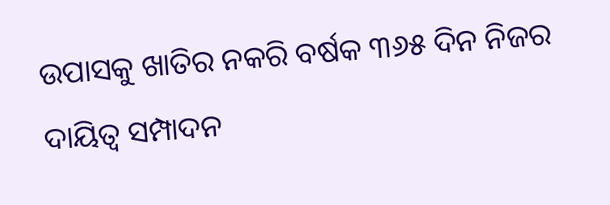ଉପାସକୁ ଖାତିର ନକରି ବର୍ଷକ ୩୬୫ ଦିନ ନିଜର ଦାୟିତ୍ୱ ସମ୍ପାଦନ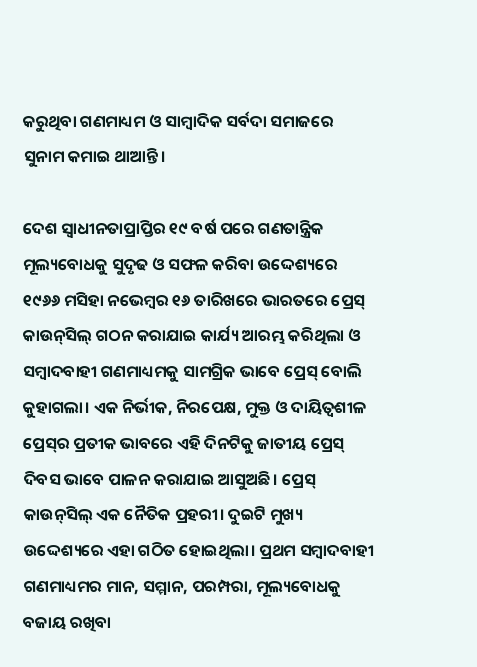କରୁଥିବା ଗଣମାଧ୍ୟମ ଓ ସାମ୍ବାଦିକ ସର୍ବଦା ସମାଜରେ ସୁନାମ କମାଇ ଥାଆନ୍ତି।

ଦେଶ ସ୍ୱାଧୀନତାପ୍ରାପ୍ତିର ୧୯ ବର୍ଷ ପରେ ଗଣତାନ୍ତ୍ରିକ ମୂଲ୍ୟବୋଧକୁ ସୁଦୃଢ ଓ ସଫଳ କରିବା ଉଦ୍ଦେଶ୍ୟରେ ୧୯୬୬ ମସିହା ନଭେମ୍ବର ୧୬ ତାରିଖରେ ଭାରତରେ ପ୍ରେସ୍ କାଉନ୍‌ସିଲ୍ ଗଠନ କରାଯାଇ କାର୍ଯ୍ୟ ଆରମ୍ଭ କରିଥିଲା ଓ ସମ୍ବାଦବାହୀ ଗଣମାଧ୍ୟମକୁ ସାମଗ୍ରିକ ଭାବେ ପ୍ରେସ୍ ବୋଲି କୁହାଗଲା। ଏକ ନିର୍ଭୀକ, ନିରପେକ୍ଷ, ମୁକ୍ତ ଓ ଦାୟିତ୍ୱଶୀଳ ପ୍ରେସ୍‌ର ପ୍ରତୀକ ଭାବରେ ଏହି ଦିନଟିକୁ ଜାତୀୟ ପ୍ରେସ୍ ଦିବସ ଭାବେ ପାଳନ କରାଯାଇ ଆସୁଅଛି। ପ୍ରେସ୍ କାଉନ୍‌ସିଲ୍ ଏକ ନୈତିକ ପ୍ରହରୀ। ଦୁଇଟି ମୁଖ୍ୟ ଉଦ୍ଦେଶ୍ୟରେ ଏହା ଗଠିତ ହୋଇଥିଲା। ପ୍ରଥମ ସମ୍ବାଦବାହୀ ଗଣମାଧ୍ୟମର ମାନ, ସମ୍ମାନ, ପରମ୍ପରା, ମୂଲ୍ୟବୋଧକୁ ବଜାୟ ରଖିବା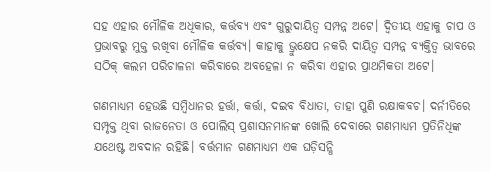ସହ ଏହାର ମୌଳିକ ଅଧିକାର, କର୍ତ୍ତବ୍ୟ ଏବଂ ଗୁରୁଦାୟିତ୍ୱ ସମ୍ପନ୍ନ ଅଟେ। ଦ୍ୱିତୀୟ ଏହାକୁ ଚାପ ଓ ପ୍ରଭାବରୁ ମୁକ୍ତ ରଖିବା ମୌଳିକ କର୍ତ୍ତବ୍ୟ। କାହାକୁ ଭ୍ରୁକ୍ଷେପ ନକରି ଦାୟିତ୍ୱ ସମ୍ପନ୍ନ ବ୍ୟକ୍ତିତ୍ୱ ଭାବରେ ସଠିକ୍ କଲମ ପରିଚାଳନା କରିବାରେ ଅବହେଳା ନ କରିବା ଏହାର ପ୍ରାଥମିକତା ଅଟେ।

ଗଣମାଧ୍ୟମ ହେଉଛି ସମ୍ବିଧାନର ହର୍ତ୍ତା, କର୍ତ୍ତା, ଦଇବ ବିଧାତା, ତାହା ପୁଣି ରକ୍ଷାକବଚ। ଦର୍ନୀତିରେ ସମ୍ପୃକ୍ତ ଥିବା ରାଜନେତା ଓ ପୋଲିସ୍ ପ୍ରଶାସନମାନଙ୍କ ଖୋଲି ଦେବାରେ ଗଣମାଧ୍ୟମ ପ୍ରତିନିଧିଙ୍କ ଯଥେଷ୍ଟ ଅବଦାନ ରହିଛି। ବର୍ତ୍ତମାନ ଗଣମାଧ୍ୟମ ଏକ ଘଡ଼ିସନ୍ଧି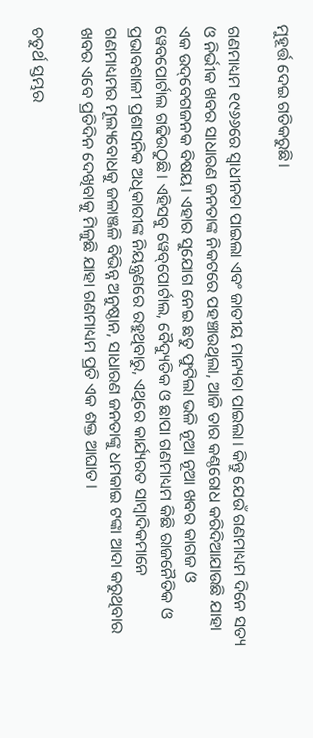ମୁହୂର୍ତ୍ତ ଦେଇ ଗତିକରୁଛି।

ଗଣମାଧ୍ୟମ ୧୯୬୬ରେ ସ୍ୱାଧୀନତା ପାଇଲା ଏବଂ ଜାତୀୟ ମାନ୍ୟତା ପାଇଲା। କିନ୍ତୁ ଯେଉଁ ଗଣମାଧ୍ୟମ ଦିନେ ସତ୍ୟ ଓ ନିର୍ଭୀକ ଖବର ସାଧାରଣ ଜନତାଙ୍କ ନିକଟରେ ପହଞ୍ଚାଉଥିଲା, ଆଜି ତାର କଣ୍ଠରୋଧ କରିଦିଆଯାଉଛି ଯାହା ଏକ ଉଦ୍‌ବେଗଜନକ ବିଷୟ। ଏହାର ସୁଯୋଗ ନେଇ ଛତୁ ଫୁଟିଲା ଭଳି ନୂଆ ନୂଆ ଖବର କାଗଜ ଓ ୱେବପୋର୍ଟାଲ ଗଢିଉଠୁଛି। ଏହିସବୁ ୱେବ୍‌ପୋର୍ଟାଲ, ବୈଦ୍ୟୁତିକ ଓ ଛାପା ଗଣମାଧ୍ୟମ କିଛି ରାଜନୈତିକ ଓ ପ୍ରଭାବଶାଳୀ ପ୍ରଶାସନିକ ଅଧିକାରୀଙ୍କ ନିୟନ୍ତ୍ରଣରେ ରହୁଥିବାରୁ, ଏଥିରେ କାର୍ଯ୍ୟରତ ସାମ୍ବାଦିକମାନେ ଗଣମାଧ୍ୟମର ମୂଲ୍ୟବୋଧକୁ ଜଳାଞ୍ଜଳି ବିଭିନ୍ନ ଅନୁଷ୍ଠାନ, ସାଧାରଣ ଜନତାଙ୍କୁ ଧମକାଇ ଟଙ୍କା ଆଦା କରୁଥିବାର ଖବର ଏବେ ପ୍ରତିଦିନ ଦେଖିବାକୁ ମିଳୁଛି ଯାହା ଗଣମାଧ୍ୟମ ପ୍ରତି ଏକ ଶକ୍ତ ଆଘାତ।

ଚତୁର୍ଥ ସ୍ତମ୍ଭର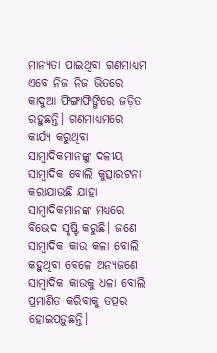ମାନ୍ୟତା ପାଇଥିବା ଗଣମାଧ୍ୟମ ଏବେ ନିଜ ନିଜ ଭିତରେ କାଦୁଆ ଫିଙ୍ଗାଫିଙ୍ଗିରେ ଜଡ଼ିତ ରହୁଛନ୍ତି। ଗଣମାଧ୍ୟମରେ କାର୍ଯ୍ୟ କରୁଥିବା ସାମ୍ବାଦିକମାନଙ୍କୁ ଦଳୀୟ ସାମ୍ବାଦିକ ବୋଲି କୁତ୍ସାରଟନା କରାଯାଉଛି ଯାହା ସାମ୍ବାଦିକମାନଙ୍କ ମଧ୍ୟରେ ବିଭେଦ ସୃଷ୍ଟି କରୁଛି। ଜଣେ ସାମ୍ବାଦିକ କାଉ କଳା ବୋଲି କହୁଥିବା ବେଳେ ଅନ୍ୟଜଣେ ସାମ୍ବାଦିକ କାଉକୁ ଧଳା ବୋଲି ପ୍ରମାଣିତ କରିବାକୁ ତତ୍ପର ହୋଇପଡ଼ୁଛନ୍ତି।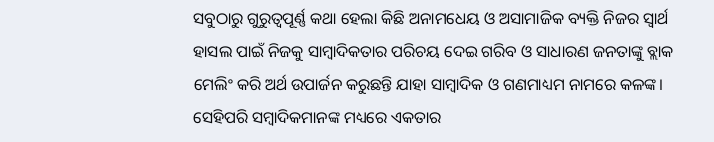ସବୁଠାରୁ ଗୁରୁତ୍ୱପୂର୍ଣ୍ଣ କଥା ହେଲା କିଛି ଅନାମଧେୟ ଓ ଅସାମାଜିକ ବ୍ୟକ୍ତି ନିଜର ସ୍ୱାର୍ଥ ହାସଲ ପାଇଁ ନିଜକୁ ସାମ୍ବାଦିକତାର ପରିଚୟ ଦେଇ ଗରିବ ଓ ସାଧାରଣ ଜନତାଙ୍କୁ ବ୍ଲାକ ମେଲିଂ କରି ଅର୍ଥ ଉପାର୍ଜନ କରୁଛନ୍ତି ଯାହା ସାମ୍ବାଦିକ ଓ ଗଣମାଧ୍ୟମ ନାମରେ କଳଙ୍କ। ସେହିପରି ସମ୍ବାଦିକମାନଙ୍କ ମଧ୍ୟରେ ଏକତାର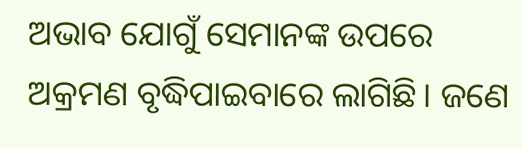ଅଭାବ ଯୋଗୁଁ ସେମାନଙ୍କ ଉପରେ ଅକ୍ରମଣ ବୃଦ୍ଧିପାଇବାରେ ଲାଗିଛି। ଜଣେ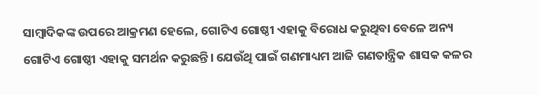ସାମ୍ବାଦିକଙ୍କ ଉପରେ ଆକ୍ରମଣ ହେଲେ, ଗୋଟିଏ ଗୋଷ୍ଠୀ ଏହାକୁ ବିରୋଧ କରୁଥିବା ବେଳେ ଅନ୍ୟ ଗୋଟିଏ ଗୋଷ୍ଠୀ ଏହାକୁ ସମର୍ଥନ କରୁଛନ୍ତି। ଯେଉଁଥି ପାଇଁ ଗଣମାଧ୍ୟମ ଆଜି ଗଣତାନ୍ତ୍ରିକ ଶାସକ କଳର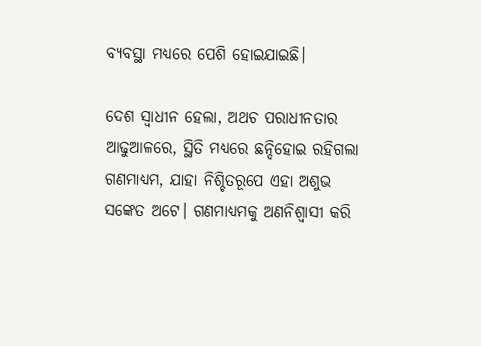ବ୍ୟବସ୍ଥା ମଧ୍ୟରେ ପେଶି ହୋଇଯାଇଛି।

ଦେଶ ସ୍ୱାଧୀନ ହେଲା, ଅଥଚ ପରାଧୀନତାର ଆଢୁଆଳରେ, ସ୍ଥିତି ମଧ୍ୟରେ ଛନ୍ଦିହୋଇ ରହିଗଲା ଗଣମାଧ୍ୟମ, ଯାହା ନିଶ୍ଚିତରୂପେ ଏହା ଅଶୁଭ ସଙ୍କେତ ଅଟେ। ଗଣମାଧ୍ୟମକୁ ଅଣନିଶ୍ୱାସୀ କରି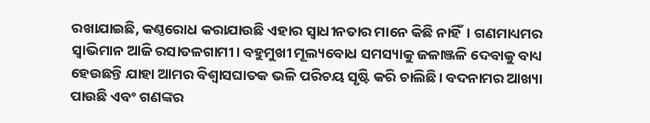ରଖାଯାଇଛି, କଣ୍ଠରୋଧ କରାଯାଉଛି ଏହାର ସ୍ୱାଧୀନତାର ମାନେ କିଛି ନାହିଁ। ଗଣମାଧ୍ୟମର ସ୍ୱାଭିମାନ ଆଜି ରସାତଳଗାମୀ। ବହୁମୁଖୀ ମୂଲ୍ୟବୋଧ ସମସ୍ୟାକୁ ଜଳାଞ୍ଜଳି ଦେବାକୁ ବାଧ୍ୟ ହେଉଛନ୍ତି ଯାହା ଆମର ବିଶ୍ୱାସଘାତକ ଭଳି ପରିଚୟ ସୃଷ୍ଟି କରି ଚାଲିଛି। ବଦନାମର ଆଖ୍ୟା ପାଉଛି ଏବଂ ଗଣଙ୍କର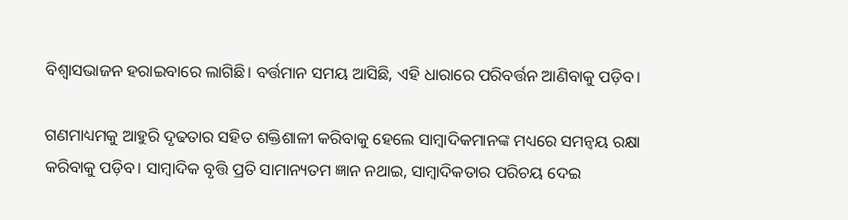ବିଶ୍ୱାସଭାଜନ ହରାଇବାରେ ଲାଗିଛି। ବର୍ତ୍ତମାନ ସମୟ ଆସିଛି, ଏହି ଧାରାରେ ପରିବର୍ତ୍ତନ ଆଣିବାକୁ ପଡ଼ିବ।

ଗଣମାଧ୍ୟମକୁ ଆହୁରି ଦୃଢତାର ସହିତ ଶକ୍ତିଶାଳୀ କରିବାକୁ ହେଲେ ସାମ୍ବାଦିକମାନଙ୍କ ମଧ୍ୟରେ ସମନ୍ୱୟ ରକ୍ଷା କରିବାକୁ ପଡ଼ିବ। ସାମ୍ବାଦିକ ବୃତ୍ତି ପ୍ରତି ସାମାନ୍ୟତମ ଜ୍ଞାନ ନଥାଇ, ସାମ୍ବାଦିକତାର ପରିଚୟ ଦେଇ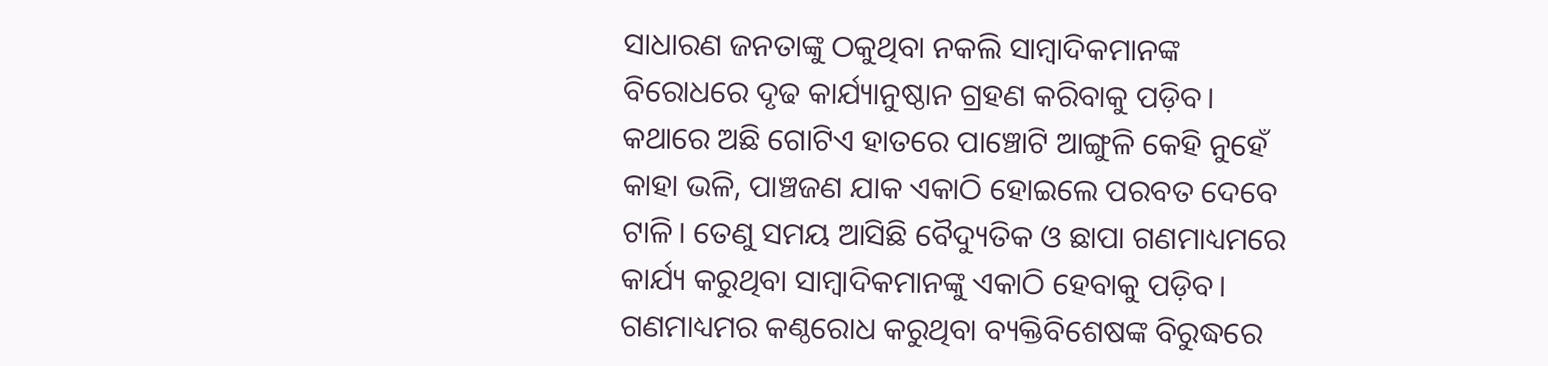ସାଧାରଣ ଜନତାଙ୍କୁ ଠକୁଥିବା ନକଲି ସାମ୍ବାଦିକମାନଙ୍କ ବିରୋଧରେ ଦୃଢ କାର୍ଯ୍ୟାନୁଷ୍ଠାନ ଗ୍ରହଣ କରିବାକୁ ପଡ଼ିବ। କଥାରେ ଅଛି ଗୋଟିଏ ହାତରେ ପାଞ୍ଚୋଟି ଆଙ୍ଗୁଳି କେହି ନୁହେଁ କାହା ଭଳି, ପାଞ୍ଚଜଣ ଯାକ ଏକାଠି ହୋଇଲେ ପରବତ ଦେବେ ଟାଳି। ତେଣୁ ସମୟ ଆସିଛି ବୈଦ୍ୟୁତିକ ଓ ଛାପା ଗଣମାଧ୍ୟମରେ କାର୍ଯ୍ୟ କରୁଥିବା ସାମ୍ବାଦିକମାନଙ୍କୁ ଏକାଠି ହେବାକୁ ପଡ଼ିବ। ଗଣମାଧ୍ୟମର କଣ୍ଠରୋଧ କରୁଥିବା ବ୍ୟକ୍ତିବିଶେଷଙ୍କ ବିରୁଦ୍ଧରେ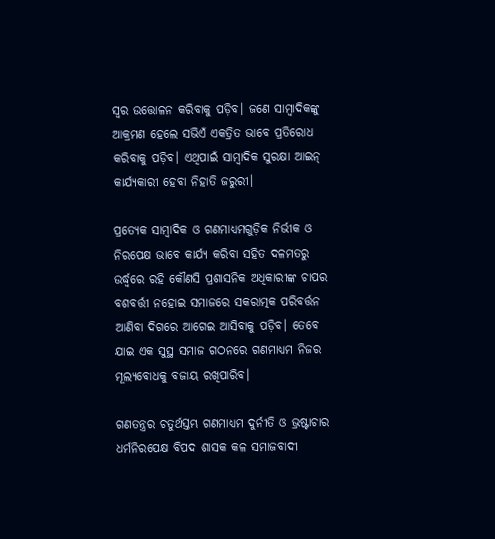ସ୍ୱର ଉତ୍ତୋଳନ କରିବାକୁ ପଡ଼ିବ। ଜଣେ ସାମ୍ବାଦିକଙ୍କୁ ଆକ୍ରମଣ ହେଲେ ସଭିଏଁ ଏକତ୍ରିତ ଭାବେ ପ୍ରତିରୋଧ କରିବାକୁ ପଡ଼ିବ। ଏଥିପାଇଁ ସାମ୍ବାଦିକ ସୁରକ୍ଷା ଆଇନ୍ କାର୍ଯ୍ୟକାରୀ ହେବା ନିହାତି ଜରୁରୀ।

ପ୍ରତ୍ୟେକ ସାମ୍ବାଦିକ ଓ ଗଣମାଧ୍ୟମଗୁଡ଼ିକ ନିର୍ଭୀକ ଓ ନିରପେକ୍ଷ ଭାବେ କାର୍ଯ୍ୟ କରିବା ସହିତ ଦଳମତରୁ ଉର୍ଦ୍ଧ୍ୱରେ ରହି କୌଣସି ପ୍ରଶାସନିକ ଅଧିକାରୀଙ୍କ ଚାପର ବଶବର୍ତ୍ତୀ ନହୋଇ ସମାଜରେ ସକରାତ୍ମକ ପରିବର୍ତ୍ତନ ଆଣିବା ଦିଗରେ ଆଗେଇ ଆସିବାକୁ ପଡ଼ିବ। ତେବେ ଯାଇ ଏକ ସୁସ୍ଥ ସମାଜ ଗଠନରେ ଗଣମାଧ୍ୟମ ନିଜର ମୂଲ୍ୟବୋଧକୁ ବଜାୟ ରଖିପାରିବ।

ଗଣତନ୍ତ୍ରର ଚତୁର୍ଥସ୍ତମ୍ଭ ଗଣମାଧ୍ୟମ ଦୁର୍ନୀତି ଓ ଭ୍ରଷ୍ଟାଚାର ଧର୍ମନିରପେକ୍ଷ ବିପଦ ଶାସକ କଳ ସମାଜବାଦୀ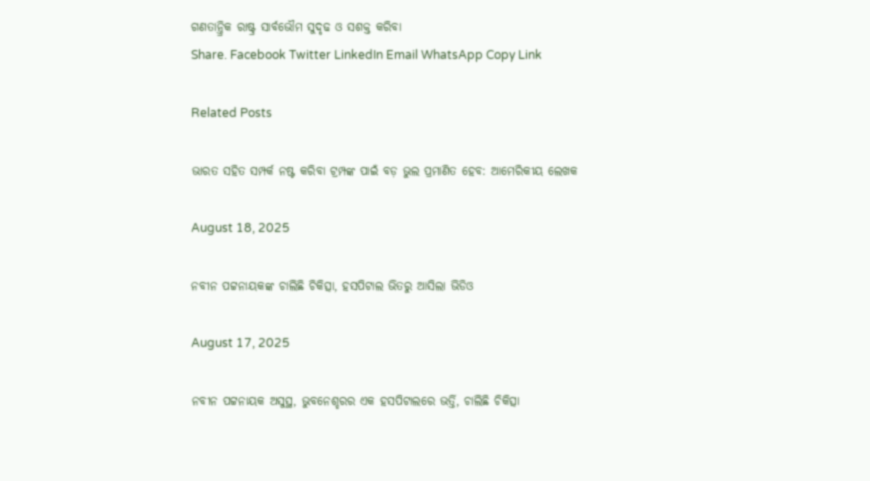ଗଣତାନ୍ତ୍ରିକ ରାଷ୍ଟ୍ର ସାର୍ବଭୌମ ସୁଦୃଢ ଓ ସଶକ୍ତ କରିବା
Share. Facebook Twitter LinkedIn Email WhatsApp Copy Link

Related Posts

ଭାରତ ସହିତ ସମ୍ପର୍କ ନଷ୍ଟ କରିବା ଟ୍ରମ୍ପଙ୍କ ପାଇଁ ବଡ଼ ଭୁଲ ପ୍ରମାଣିତ ହେବ: ଆମେରିକୀୟ ଲେଖକ

August 18, 2025

ନବୀନ ପଟ୍ଟନାୟକଙ୍କ ଚାଲିଛି ଚିକିତ୍ସା, ହସପିଟାଲ ଭିତରୁ ଆସିଲା ଭିଡିଓ

August 17, 2025

ନବୀନ ପଟ୍ଟନାୟକ ଅସୁସ୍ଥ, ଭୁବନେଶ୍ହରର ଏକ ହସପିଟାଲରେ ଭର୍ତ୍ତି, ଚାଲିଛି ଚିକିତ୍ସା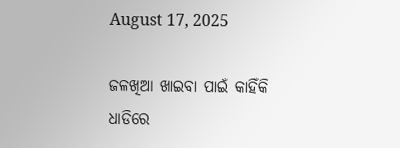August 17, 2025

ଜଳଖିଆ ଖାଇବା ପାଇଁ କାହିଁକି ଧାଡିରେ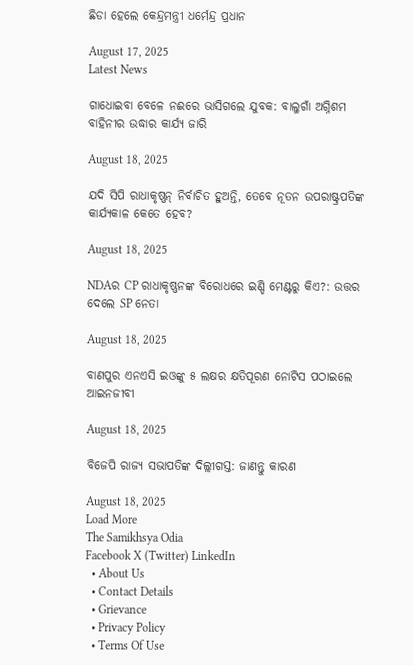ଛିଡା ହେଲେ କେନ୍ଦ୍ରମନ୍ତ୍ରୀ ଧର୍ମେନ୍ଦ୍ର ପ୍ରଧାନ

August 17, 2025
Latest News

ଗାଧୋଇବା ବେଳେ ନଈରେ ଭାସିଗଲେ ଯୁବକ: ବାଲୁଗାଁ ଅଗ୍ନିଶମ ବାହିନୀର ଉଦ୍ଧାର କାର୍ଯ୍ୟ ଜାରି

August 18, 2025

ଯଦି ସିପି ରାଧାକୃଷ୍ଣନ୍ ନିର୍ବାଚିତ ହୁଅନ୍ତି, ତେବେ ନୂତନ ଉପରାଷ୍ଟ୍ରପତିଙ୍କ କାର୍ଯ୍ୟକାଳ କେତେ ହେବ?

August 18, 2025

NDAର CP ରାଧାକୃଷ୍ଣନଙ୍କ ବିରୋଧରେ ଇଣ୍ଡି ମେଣ୍ଟରୁ କିଏ?: ଉତ୍ତର ଦେଲେ SP ନେତା

August 18, 2025

ବାଣପୁର ଏନଏସି ଇଓଙ୍କୁ ୫ ଲକ୍ଷର କ୍ଷତିପୂରଣ ନୋଟିସ ପଠାଇଲେ ଆଇନଜୀବୀ

August 18, 2025

ବିଜେପି ରାଜ୍ୟ ସଭାପତିଙ୍କ ଦିଲ୍ଲୀଗସ୍ତ: ଜାଣନ୍ତୁ କାରଣ

August 18, 2025
Load More
The Samikhsya Odia
Facebook X (Twitter) LinkedIn
  • About Us
  • Contact Details
  • Grievance
  • Privacy Policy
  • Terms Of Use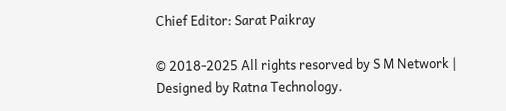Chief Editor: Sarat Paikray

© 2018-2025 All rights resorved by S M Network | Designed by Ratna Technology.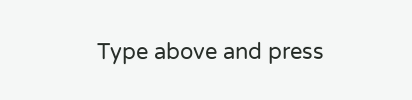Type above and press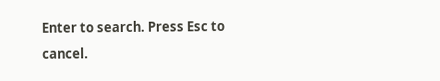Enter to search. Press Esc to cancel.